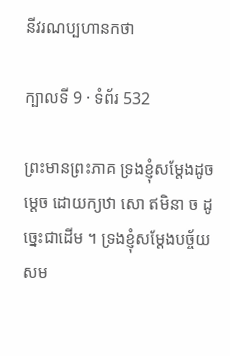នីវរណប្បហានកថា

ក្បាលទី 9 · ទំព័រ 532

ព្រះមានព្រះភាគ ទ្រងខ្ញុំសម្តែងដូចម្តេច ដោយក្យឋា សោ ឥមិនា ច ដូច្នេះជាដើម ។ ទ្រងខ្ញុំសម្តែងបច្ច័យសម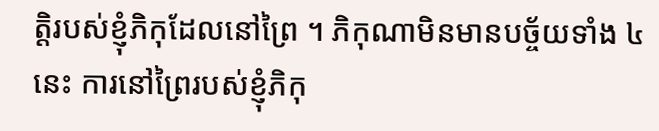ត្តិរបស់ខ្ញុំភិកុដែលនៅព្រៃ ។ ភិកុណាមិនមានបច្ច័យទាំង ៤ នេះ ការនៅព្រៃរបស់ខ្ញុំភិកុ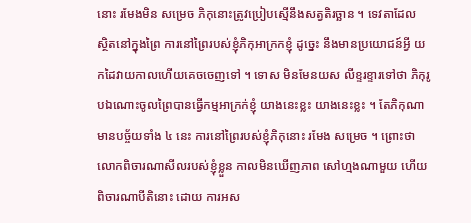នោះ រមែងមិន សម្រេច ភិកុនោះត្រូវប្រៀបស្មើនឹងសត្វតិរច្ឆាន ។ ទេវតាដែល ស្ថិតនៅក្នុងព្រៃ ការនៅព្រៃរបស់ខ្ញុំភិកុអាក្រកខ្ញុំ ដូច្នេះ នឹងមានប្រយោជន៍អ្វី យកដៃវាយកាលហើយគេចចេញទៅ ។ ទោស មិនមែនយស លីខ្ទរខ្ទារទៅថា ភិកុរូបឯណោះចូលព្រៃបានធ្វើកម្មអាក្រក់ខ្ញុំ យាងនេះខ្លះ យាងនេះខ្លះ ។ តែភិកុណា មានបច្ច័យទាំង ៤ នេះ ការនៅព្រៃរបស់ខ្ញុំភិកុនោះ រមែង សម្រេច ។ ព្រោះថា លោកពិចារណាសីលរបស់ខ្ញុំខ្លួន កាលមិនឃើញភាព សៅហ្មងណាមួយ ហើយពិចារណាបីតិនោះ ដោយ ការអស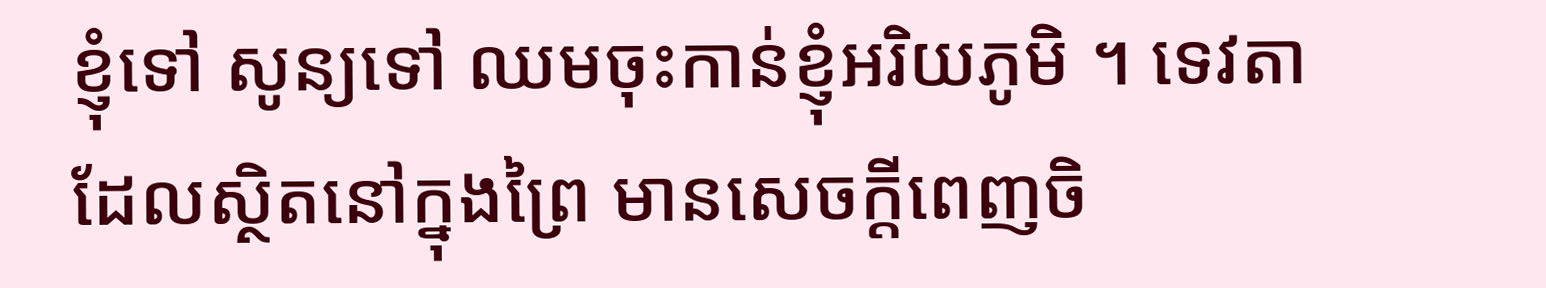ខ្ញុំទៅ សូន្យទៅ ឈមចុះកាន់ខ្ញុំអរិយភូមិ ។ ទេវតាដែលស្ថិតនៅក្នុងព្រៃ មានសេចក្តីពេញចិ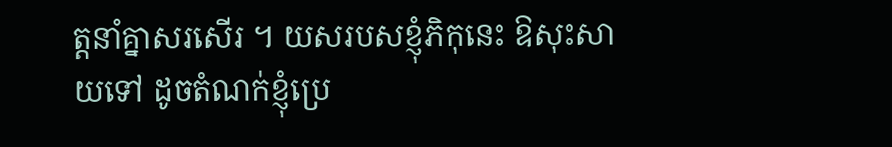ត្តនាំគ្នាសរសើរ ។ យសរបសខ្ញុំភិកុនេះ ឱសុះសាយទៅ ដូចតំណក់ខ្ញុំប្រេ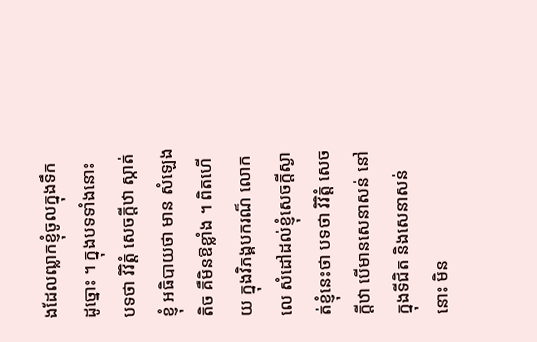ងដែលឍ្លាកខ្ញុំចូលក្នុងទឹក ដូច្នោះ ។ ក្នុងបទទាំងនោះ បទថា វិវិត្តំ សេចក្តីឋា ស្កាត់ខ្ញុំ អធិបាយថា មាន សំឡេងតិច គឺមិនឱខ្លាំង ។ ពិតហើយ ក្នុងវិភង្គបករណ៏ លោកលេ សំដៅដល់ខ្ញុំសេចក្តីស្ងាត់ខ្ញុំនេះថា បទថា វិវិត្តំ សេចក្តីឋា បើមានសេនាសន់ នៅក្នុងទីជិត និងសេនាសន់នោះ មិន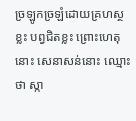ច្រឡូកច្រឡំដោយគ្រហស្ថខ្លះ បព្វជិតខ្លះ ព្រោះហេតុនោះ សេនាសន់នោះ ឈ្មោះថា ស្កា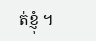ត់ខ្ញុំ ។